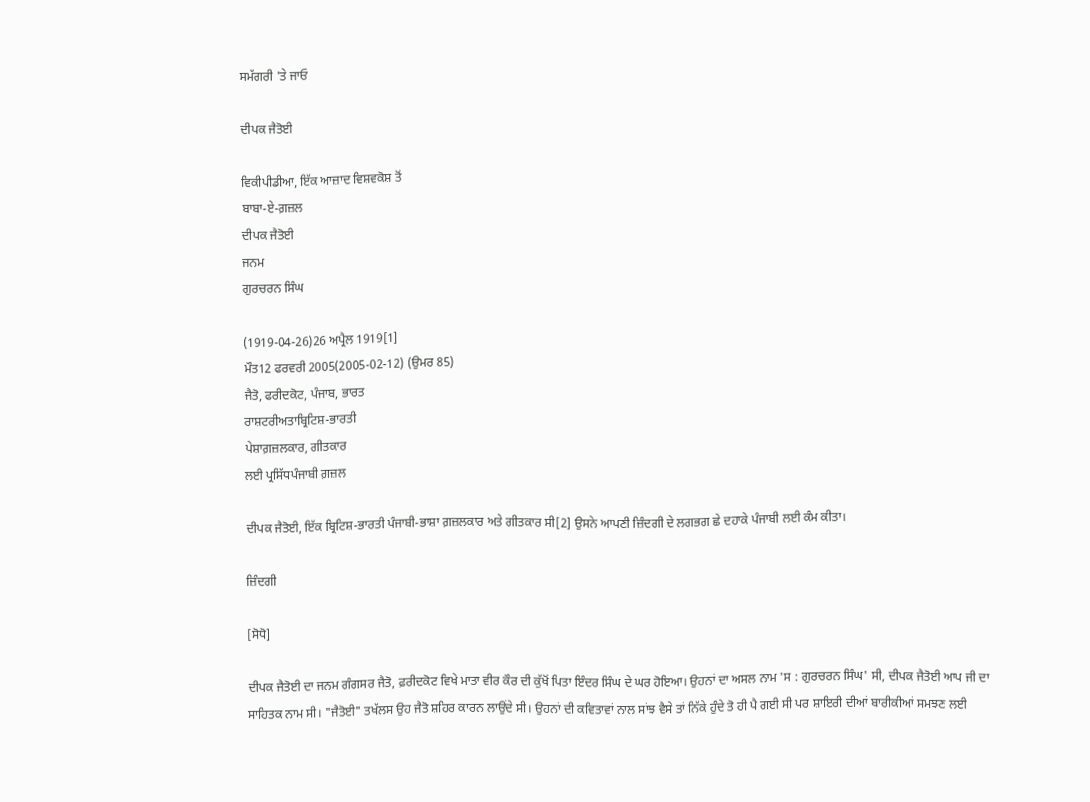ਸਮੱਗਰੀ 'ਤੇ ਜਾਓ

ਦੀਪਕ ਜੈਤੋਈ

ਵਿਕੀਪੀਡੀਆ, ਇੱਕ ਆਜ਼ਾਦ ਵਿਸ਼ਵਕੋਸ਼ ਤੋਂ
ਬਾਬਾ-ਏ-ਗ਼ਜ਼ਲ
ਦੀਪਕ ਜੈਤੋਈ
ਜਨਮ
ਗੁਰਚਰਨ ਸਿੰਘ

(1919-04-26)26 ਅਪ੍ਰੈਲ 1919[1]
ਮੌਤ12 ਫਰਵਰੀ 2005(2005-02-12) (ਉਮਰ 85)
ਜੈਤੋ, ਫਰੀਦਕੋਟ, ਪੰਜਾਬ, ਭਾਰਤ
ਰਾਸ਼ਟਰੀਅਤਾਬ੍ਰਿਟਿਸ਼-ਭਾਰਤੀ
ਪੇਸ਼ਾਗ਼ਜ਼ਲਕਾਰ, ਗੀਤਕਾਰ
ਲਈ ਪ੍ਰਸਿੱਧਪੰਜਾਬੀ ਗ਼ਜ਼ਲ

ਦੀਪਕ ਜੈਤੋਈ, ਇੱਕ ਬ੍ਰਿਟਿਸ਼-ਭਾਰਤੀ ਪੰਜਾਬੀ-ਭਾਸ਼ਾ ਗ਼ਜ਼ਲਕਾਰ ਅਤੇ ਗੀਤਕਾਰ ਸੀ[2] ਉਸਨੇ ਆਪਣੀ ਜ਼ਿੰਦਗੀ ਦੇ ਲਗਭਗ ਛੇ ਦਹਾਕੇ ਪੰਜਾਬੀ ਲਈ ਕੰਮ ਕੀਤਾ।

ਜ਼ਿੰਦਗੀ

[ਸੋਧੋ]

ਦੀਪਕ ਜੈਤੋਈ ਦਾ ਜਨਮ ਗੰਗਸਰ ਜੈਤੋ, ਫ਼ਰੀਦਕੋਟ ਵਿਖੇ ਮਾਤਾ ਵੀਰ ਕੌਰ ਦੀ ਕੁੱਖੋਂ ਪਿਤਾ ਇੰਦਰ ਸਿੰਘ ਦੇ ਘਰ ਹੋਇਆ। ਉਹਨਾਂ ਦਾ ਅਸਲ ਨਾਮ 'ਸ : ਗੁਰਚਰਨ ਸਿੰਘ' ਸੀ, ਦੀਪਕ ਜੈਤੋਈ ਆਪ ਜੀ ਦਾ ਸਾਹਿਤਕ ਨਾਮ ਸੀ। "ਜੈਤੋਈ" ਤਖੱਲਸ ਉਹ ਜੈਤੋ ਸ਼ਹ‌ਿਰ ਕਾਰਨ ਲਾਉਂਦੇ ਸੀ। ਉਹਨਾਂ ਦੀ ਕਵਿਤਾਵਾਂ ਨਾਲ ਸਾਂਝ ਵੈਸੇ ਤਾਂ ਨਿੱਕੇ ਹੁੰਦੇ ਤੋ ਹੀ ਪੈ ਗਈ ਸੀ ਪਰ ਸ਼ਾਇਰੀ ਦੀਆਂ ਬਾਰੀਕੀਆਂ ਸਮਝਣ ਲਈ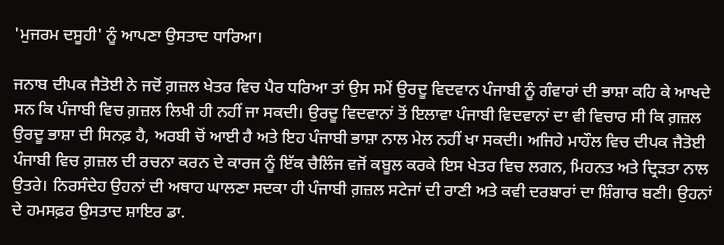'ਮੁਜਰਮ ਦਸੂਹੀ' ਨੂੰ ਆਪਣਾ ਉਸਤਾਦ ਧਾਰਿਆ।

ਜਨਾਬ ਦੀਪਕ ਜੈਤੋਈ ਨੇ ਜਦੋਂ ਗ਼ਜ਼ਲ ਖੇਤਰ ਵਿਚ ਪੈਰ ਧਰਿਆ ਤਾਂ ਉਸ ਸਮੇਂ ਉਰਦੂ ਵਿਦਵਾਨ ਪੰਜਾਬੀ ਨੂੰ ਗੰਵਾਰਾਂ ਦੀ ਭਾਸ਼ਾ ਕਹਿ ਕੇ ਆਖਦੇ ਸਨ ਕਿ ਪੰਜਾਬੀ ਵਿਚ ਗ਼ਜ਼ਲ ਲਿਖੀ ਹੀ ਨਹੀਂ ਜਾ ਸਕਦੀ। ਉਰਦੂ ਵਿਦਵਾਨਾਂ ਤੋਂ ਇਲਾਵਾ ਪੰਜਾਬੀ ਵਿਦਵਾਨਾਂ ਦਾ ਵੀ ਵਿਚਾਰ ਸੀ ਕਿ ਗ਼ਜ਼ਲ ਉਰਦੂ ਭਾਸ਼ਾ ਦੀ ਸਿਨਫ਼ ਹੈ, ਅਰਬੀ ਚੋਂ ਆਈ ਹੈ ਅਤੇ ਇਹ ਪੰਜਾਬੀ ਭਾਸ਼ਾ ਨਾਲ ਮੇਲ ਨਹੀਂ ਖਾ ਸਕਦੀ। ਅਜਿਹੇ ਮਾਹੌਲ ਵਿਚ ਦੀਪਕ ਜੈਤੋਈ ਪੰਜਾਬੀ ਵਿਚ ਗ਼ਜ਼ਲ ਦੀ ਰਚਨਾ ਕਰਨ ਦੇ ਕਾਰਜ ਨੂੰ ਇੱਕ ਚੈਲਿੰਜ ਵਜੋਂ ਕਬੂਲ ਕਰਕੇ ਇਸ ਖੇਤਰ ਵਿਚ ਲਗਨ, ਮਿਹਨਤ ਅਤੇ ਦ੍ਰਿੜਤਾ ਨਾਲ ਉਤਰੇ। ਨਿਰਸੰਦੇਹ ਉਹਨਾਂ ਦੀ ਅਥਾਹ ਘਾਲਣਾ ਸਦਕਾ ਹੀ ਪੰਜਾਬੀ ਗ਼ਜ਼ਲ ਸਟੇਜਾਂ ਦੀ ਰਾਣੀ ਅਤੇ ਕਵੀ ਦਰਬਾਰਾਂ ਦਾ ਸ਼ਿੰਗਾਰ ਬਣੀ। ਉਹਨਾਂ ਦੇ ਹਮਸਫ਼ਰ ਉਸਤਾਦ ਸ਼ਾਇਰ ਡਾ.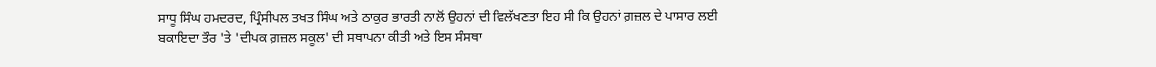ਸਾਧੂ ਸਿੰਘ ਹਮਦਰਦ, ਪ੍ਰਿੰਸੀਪਲ ਤਖਤ ਸਿੰਘ ਅਤੇ ਠਾਕੁਰ ਭਾਰਤੀ ਨਾਲੋਂ ਉਹਨਾਂ ਦੀ ਵਿਲੱਖਣਤਾ ਇਹ ਸੀ ਕਿ ਉਹਨਾਂ ਗ਼ਜ਼ਲ ਦੇ ਪਾਸਾਰ ਲਈ ਬਕਾਇਦਾ ਤੌਰ 'ਤੇ 'ਦੀਪਕ ਗ਼ਜ਼ਲ ਸਕੂਲ' ਦੀ ਸਥਾਪਨਾ ਕੀਤੀ ਅਤੇ ਇਸ ਸੰਸਥਾ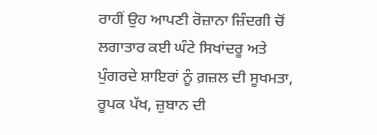ਰਾਹੀਂ ਉਹ ਆਪਣੀ ਰੋਜ਼ਾਨਾ ਜ਼ਿੰਦਗੀ ਚੋਂ ਲਗਾਤਾਰ ਕਈ ਘੰਟੇ ਸਿਖਾਂਦਰੂ ਅਤੇ ਪੁੰਗਰਦੇ ਸ਼ਾਇਰਾਂ ਨੂੰ ਗ਼ਜ਼ਲ ਦੀ ਸੂਖਮਤਾ, ਰੂਪਕ ਪੱਖ, ਜ਼ੁਬਾਨ ਦੀ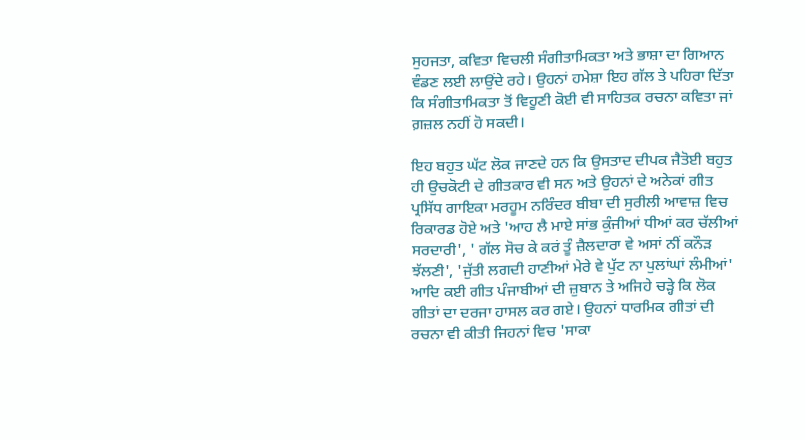ਸੁਹਜਤਾ, ਕਵਿਤਾ ਵਿਚਲੀ ਸੰਗੀਤਾਮਿਕਤਾ ਅਤੇ ਭਾਸ਼ਾ ਦਾ ਗਿਆਨ ਵੰਡਣ ਲਈ ਲਾਉਂਦੇ ਰਹੇ। ਉਹਨਾਂ ਹਮੇਸ਼ਾ ਇਹ ਗੱਲ ਤੇ ਪਹਿਰਾ ਦਿੱਤਾ ਕਿ ਸੰਗੀਤਾਮਿਕਤਾ ਤੋਂ ਵਿਹੂਣੀ ਕੋਈ ਵੀ ਸਾਹਿਤਕ ਰਚਨਾ ਕਵਿਤਾ ਜਾਂ ਗ਼ਜ਼ਲ ਨਹੀਂ ਹੋ ਸਕਦੀ।

ਇਹ ਬਹੁਤ ਘੱਟ ਲੋਕ ਜਾਣਦੇ ਹਨ ਕਿ ਉਸਤਾਦ ਦੀਪਕ ਜੈਤੋਈ ਬਹੁਤ ਹੀ ਉਚਕੋਟੀ ਦੇ ਗੀਤਕਾਰ ਵੀ ਸਨ ਅਤੇ ਉਹਨਾਂ ਦੇ ਅਨੇਕਾਂ ਗੀਤ ਪ੍ਰਸਿੱਧ ਗਾਇਕਾ ਮਰਹੂਮ ਨਰਿੰਦਰ ਬੀਬਾ ਦੀ ਸੁਰੀਲੀ ਆਵਾਜ਼ ਵਿਚ ਰਿਕਾਰਡ ਹੋਏ ਅਤੇ 'ਆਹ ਲੈ ਮਾਏ ਸਾਂਭ ਕੁੰਜੀਆਂ ਧੀਆਂ ਕਰ ਚੱਲੀਆਂ ਸਰਦਾਰੀ', ' ਗੱਲ ਸੋਚ ਕੇ ਕਰਂ ਤੂੰ ਜ਼ੈਲਦਾਰਾ ਵੇ ਅਸਾਂ ਨੀਂ ਕਨੌੜ ਝੱਲਣੀ', 'ਜੁੱਤੀ ਲਗਦੀ ਹਾਣੀਆਂ ਮੇਰੇ ਵੇ ਪੁੱਟ ਨਾ ਪੁਲਾਂਘਾਂ ਲੰਮੀਆਂ' ਆਦਿ ਕਈ ਗੀਤ ਪੰਜਾਬੀਆਂ ਦੀ ਜ਼ੁਬਾਨ ਤੇ ਅਜਿਹੇ ਚੜ੍ਹੇ ਕਿ ਲੋਕ ਗੀਤਾਂ ਦਾ ਦਰਜਾ ਹਾਸਲ ਕਰ ਗਏ। ਉਹਨਾਂ ਧਾਰਮਿਕ ਗੀਤਾਂ ਦੀ ਰਚਨਾ ਵੀ ਕੀਤੀ ਜਿਹਨਾਂ ਵਿਚ 'ਸਾਕਾ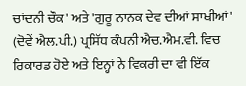ਚਾਂਦਨੀ ਚੌਕ' ਅਤੇ 'ਗੁਰੂ ਨਾਨਕ ਦੇਵ ਦੀਆਂ ਸਾਖੀਆਂ' (ਦੋਵੇਂ ਐਲ.ਪੀ.) ਪ੍ਰਸਿੱਧ ਕੰਪਨੀ ਐਚ.ਐਮ.ਵੀ. ਵਿਚ ਰਿਕਾਰਡ ਹੋਏ ਅਤੇ ਇਨ੍ਹਾਂ ਨੇ ਵਿਕਰੀ ਦਾ ਵੀ ਇੱਕ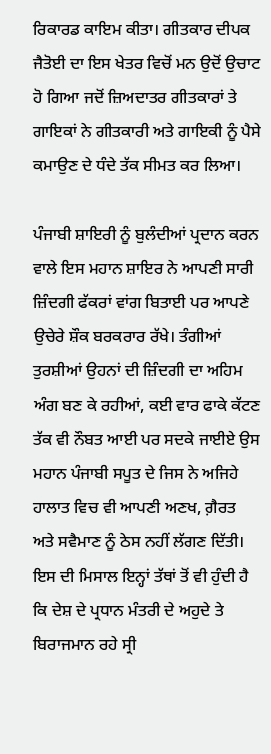ਰਿਕਾਰਡ ਕਾਇਮ ਕੀਤਾ। ਗੀਤਕਾਰ ਦੀਪਕ ਜੈਤੋਈ ਦਾ ਇਸ ਖੇਤਰ ਵਿਚੋਂ ਮਨ ਉਦੋਂ ਉਚਾਟ ਹੋ ਗਿਆ ਜਦੋਂ ਜ਼ਿਅਦਾਤਰ ਗੀਤਕਾਰਾਂ ਤੇ ਗਾਇਕਾਂ ਨੇ ਗੀਤਕਾਰੀ ਅਤੇ ਗਾਇਕੀ ਨੂੰ ਪੈਸੇ ਕਮਾਉਣ ਦੇ ਧੰਦੇ ਤੱਕ ਸੀਮਤ ਕਰ ਲਿਆ।

ਪੰਜਾਬੀ ਸ਼ਾਇਰੀ ਨੂੰ ਬੁਲੰਦੀਆਂ ਪ੍ਰਦਾਨ ਕਰਨ ਵਾਲੇ ਇਸ ਮਹਾਨ ਸ਼ਾਇਰ ਨੇ ਆਪਣੀ ਸਾਰੀ ਜ਼ਿੰਦਗੀ ਫੱਕਰਾਂ ਵਾਂਗ ਬਿਤਾਈ ਪਰ ਆਪਣੇ ਉਚੇਰੇ ਸ਼ੌਕ ਬਰਕਰਾਰ ਰੱਖੇ। ਤੰਗੀਆਂ ਤੁਰਸ਼ੀਆਂ ਉਹਨਾਂ ਦੀ ਜ਼ਿੰਦਗੀ ਦਾ ਅਹਿਮ ਅੰਗ ਬਣ ਕੇ ਰਹੀਆਂ, ਕਈ ਵਾਰ ਫਾਕੇ ਕੱਟਣ ਤੱਕ ਵੀ ਨੌਬਤ ਆਈ ਪਰ ਸਦਕੇ ਜਾਈਏ ਉਸ ਮਹਾਨ ਪੰਜਾਬੀ ਸਪੂਤ ਦੇ ਜਿਸ ਨੇ ਅਜਿਹੇ ਹਾਲਾਤ ਵਿਚ ਵੀ ਆਪਣੀ ਅਣਖ, ਗ਼ੈਰਤ ਅਤੇ ਸਵੈਮਾਣ ਨੂੰ ਠੇਸ ਨਹੀਂ ਲੱਗਣ ਦਿੱਤੀ। ਇਸ ਦੀ ਮਿਸਾਲ ਇਨ੍ਹਾਂ ਤੱਥਾਂ ਤੋਂ ਵੀ ਹੁੰਦੀ ਹੈ ਕਿ ਦੇਸ਼ ਦੇ ਪ੍ਰਧਾਨ ਮੰਤਰੀ ਦੇ ਅਹੁਦੇ ਤੇ ਬਿਰਾਜਮਾਨ ਰਹੇ ਸ੍ਰੀ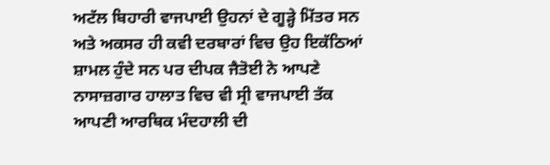ਅਟੱਲ ਬਿਹਾਰੀ ਵਾਜਪਾਈ ਉਹਨਾਂ ਦੇ ਗੂੜ੍ਹੇ ਮਿੱਤਰ ਸਨ ਅਤੇ ਅਕਸਰ ਹੀ ਕਵੀ ਦਰਬਾਰਾਂ ਵਿਚ ਉਹ ਇਕੱਠਿਆਂ ਸ਼ਾਮਲ ਹੁੰਦੇ ਸਨ ਪਰ ਦੀਪਕ ਜੈਤੋਈ ਨੇ ਆਪਣੇ ਨਾਸਾਜ਼ਗਾਰ ਹਾਲਾਤ ਵਿਚ ਵੀ ਸ੍ਰੀ ਵਾਜਪਾਈ ਤੱਕ ਆਪਣੀ ਆਰਥਿਕ ਮੰਦਹਾਲੀ ਦੀ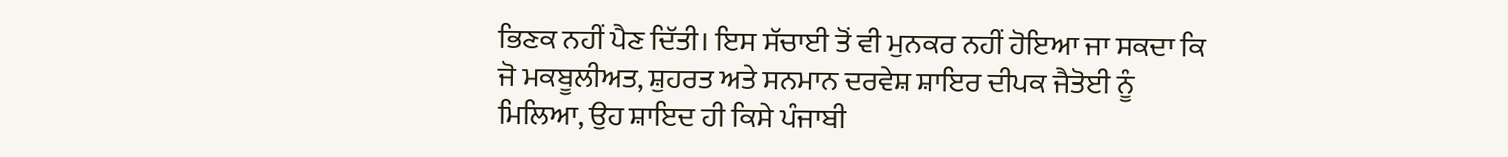ਭਿਣਕ ਨਹੀਂ ਪੈਣ ਦਿੱਤੀ। ਇਸ ਸੱਚਾਈ ਤੋਂ ਵੀ ਮੁਨਕਰ ਨਹੀਂ ਹੋਇਆ ਜਾ ਸਕਦਾ ਕਿ ਜੋ ਮਕਬੂਲੀਅਤ, ਸ਼ੁਹਰਤ ਅਤੇ ਸਨਮਾਨ ਦਰਵੇਸ਼ ਸ਼ਾਇਰ ਦੀਪਕ ਜੈਤੋਈ ਨੂੰ ਮਿਲਿਆ, ਉਹ ਸ਼ਾਇਦ ਹੀ ਕਿਸੇ ਪੰਜਾਬੀ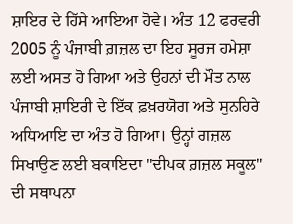ਸ਼ਾਇਰ ਦੇ ਹਿੱਸੇ ਆਇਆ ਹੋਵੇ। ਅੰਤ 12 ਫਰਵਰੀ 2005 ਨੂੰ ਪੰਜਾਬੀ ਗ਼ਜ਼ਲ ਦਾ ਇਹ ਸੂਰਜ ਹਮੇਸ਼ਾ ਲਈ ਅਸਤ ਹੋ ਗਿਆ ਅਤੇ ਉਹਨਾਂ ਦੀ ਮੌਤ ਨਾਲ ਪੰਜਾਬੀ ਸ਼ਾਇਰੀ ਦੇ ਇੱਕ ਫ਼ਖ਼ਰਯੋਗ ਅਤੇ ਸੁਨਹਿਰੇ ਅਧਿਆਇ ਦਾ ਅੰਤ ਹੋ ਗਿਆ। ਉਨ੍ਹਾਂ ਗਜ਼ਲ ਸਿਖਾਉਣ ਲਈ ਬਕਾਇਦਾ "ਦੀਪਕ ਗ਼ਜ਼ਲ ਸਕੂਲ" ਦੀ ਸਥਾਪਨਾ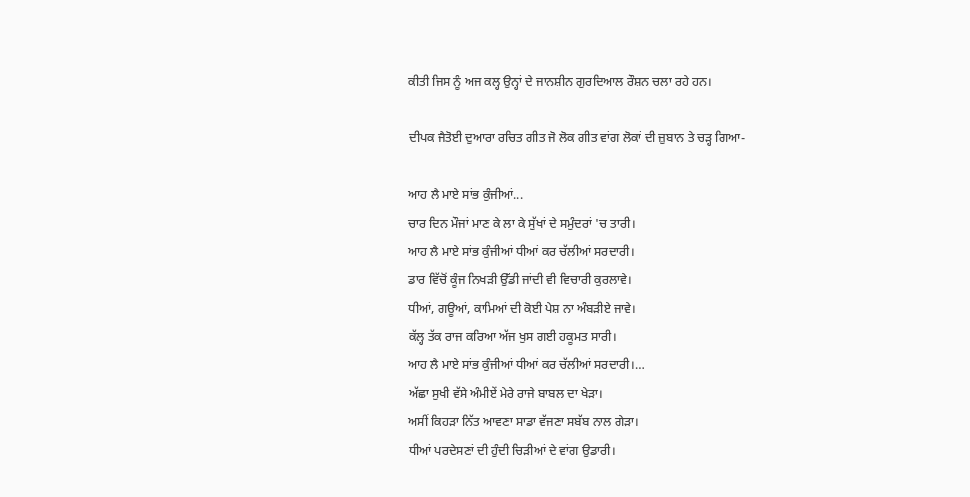ਕੀਤੀ ਜਿਸ ਨੂੰ ਅਜ ਕਲ੍ਹ ਉਨ੍ਹਾਂ ਦੇ ਜਾਨਸ਼ੀਨ ਗੁਰਦਿਆਲ ਰੌਸ਼ਨ ਚਲਾ ਰਹੇ ਹਨ।

ਦੀਪਕ ਜੈਤੋਈ ਦੁਆਰਾ ਰਚਿਤ ਗੀਤ ਜੋ ਲੋਕ ਗੀਤ ਵਾਂਗ ਲੋਕਾਂ ਦੀ ਜ਼ੁਬਾਨ ਤੇ ਚੜ੍ਹ ਗਿਆ-

ਆਹ ਲੈ ਮਾਏ ਸਾਂਭ ਕੁੰਜੀਆਂ...
ਚਾਰ ਦਿਨ ਮੌਜਾਂ ਮਾਣ ਕੇ ਲਾ ਕੇ ਸੁੱਖਾਂ ਦੇ ਸਮੁੰਦਰਾਂ 'ਚ ਤਾਰੀ।
ਆਹ ਲੈ ਮਾਏ ਸਾਂਭ ਕੁੰਜੀਆਂ ਧੀਆਂ ਕਰ ਚੱਲੀਆਂ ਸਰਦਾਰੀ।
ਡਾਰ ਵਿੱਚੋਂ ਕੂੰਜ ਨਿਖੜੀ ਉੱਡੀ ਜਾਂਦੀ ਵੀ ਵਿਚਾਰੀ ਕੁਰਲਾਵੇ।
ਧੀਆਂ, ਗਊਆਂ, ਕਾਮਿਆਂ ਦੀ ਕੋਈ ਪੇਸ਼ ਨਾ ਅੰਬੜੀਏ ਜਾਵੇ।
ਕੱਲ੍ਹ ਤੱਕ ਰਾਜ ਕਰਿਆ ਅੱਜ ਖੁਸ ਗਈ ਹਕੂਮਤ ਸਾਰੀ।
ਆਹ ਲੈ ਮਾਏ ਸਾਂਭ ਕੁੰਜੀਆਂ ਧੀਆਂ ਕਰ ਚੱਲੀਆਂ ਸਰਦਾਰੀ।…
ਅੱਛਾ ਸੁਖੀ ਵੱਸੇ ਅੰਮੀਏਂ ਮੇਰੇ ਰਾਜੇ ਬਾਬਲ ਦਾ ਖੇੜਾ।
ਅਸੀਂ ਕਿਹੜਾ ਨਿੱਤ ਆਵਣਾ ਸਾਡਾ ਵੱਜਣਾ ਸਬੱਬ ਨਾਲ ਗੇੜਾ।
ਧੀਆਂ ਪਰਦੇਸਣਾਂ ਦੀ ਹੁੰਦੀ ਚਿੜੀਆਂ ਦੇ ਵਾਂਗ ਉਡਾਰੀ।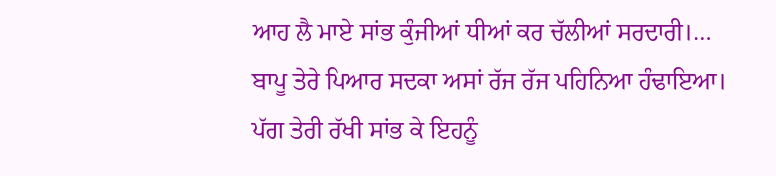ਆਹ ਲੈ ਮਾਏ ਸਾਂਭ ਕੁੰਜੀਆਂ ਧੀਆਂ ਕਰ ਚੱਲੀਆਂ ਸਰਦਾਰੀ।…
ਬਾਪੂ ਤੇਰੇ ਪਿਆਰ ਸਦਕਾ ਅਸਾਂ ਰੱਜ ਰੱਜ ਪਹਿਨਿਆ ਹੰਢਾਇਆ।
ਪੱਗ ਤੇਰੀ ਰੱਖੀ ਸਾਂਭ ਕੇ ਇਹਨੂੰ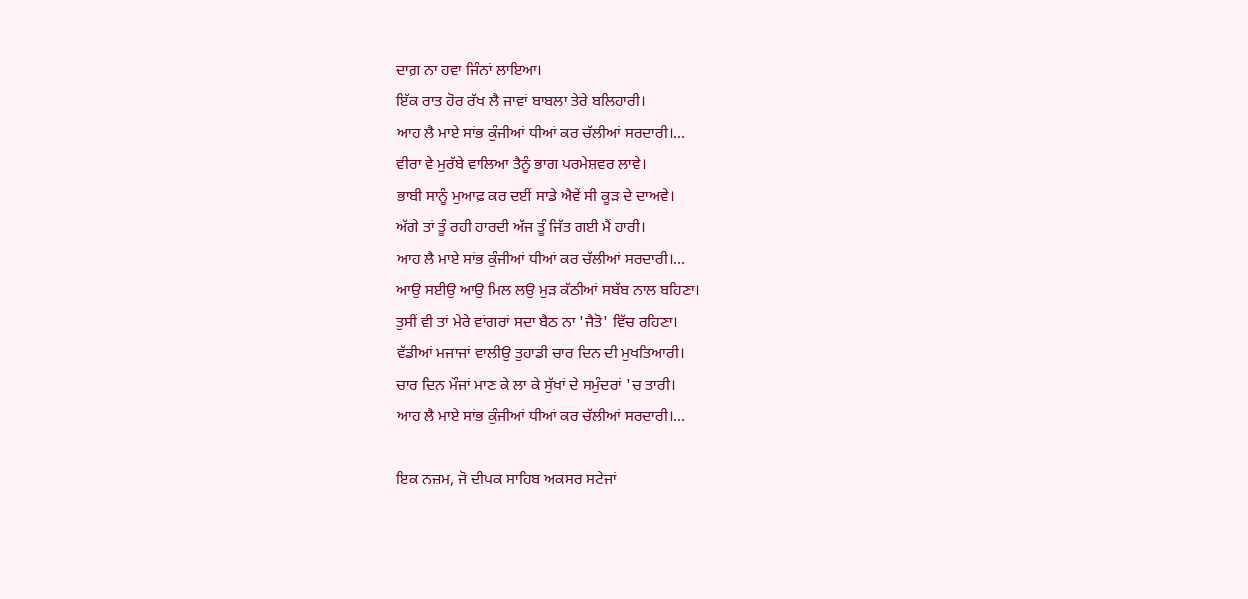ਦਾਗ਼ ਨਾ ਹਵਾ ਜਿੰਨਾਂ ਲਾਇਆ।
ਇੱਕ ਰਾਤ ਹੋਰ ਰੱਖ ਲੈ ਜਾਵਾਂ ਬਾਬਲਾ ਤੇਰੇ ਬਲਿਹਾਰੀ।
ਆਹ ਲੈ ਮਾਏ ਸਾਂਭ ਕੁੰਜੀਆਂ ਧੀਆਂ ਕਰ ਚੱਲੀਆਂ ਸਰਦਾਰੀ।…
ਵੀਰਾ ਵੇ ਮੁਰੱਬੇ ਵਾਲਿਆ ਤੈਨੂੰ ਭਾਗ ਪਰਮੇਸ਼ਵਰ ਲਾਵੇ।
ਭਾਬੀ ਸਾਨੂੰ ਮੁਆਫ਼ ਕਰ ਦਈਂ ਸਾਡੇ ਐਵੇਂ ਸੀ ਕੂੜ ਦੇ ਦਾਅਵੇ।
ਅੱਗੇ ਤਾਂ ਤੂੰ ਰਹੀ ਹਾਰਦੀ ਅੱਜ ਤੂੰ ਜਿੱਤ ਗਈ ਮੈਂ ਹਾਰੀ।
ਆਹ ਲੈ ਮਾਏ ਸਾਂਭ ਕੁੰਜੀਆਂ ਧੀਆਂ ਕਰ ਚੱਲੀਆਂ ਸਰਦਾਰੀ।…
ਆਉ ਸਈਉ ਆਉ ਮਿਲ ਲਉ ਮੁੜ ਕੱਠੀਆਂ ਸਬੱਬ ਨਾਲ ਬਹਿਣਾ।
ਤੁਸੀਂ ਵੀ ਤਾਂ ਮੇਰੇ ਵਾਂਗਰਾਂ ਸਦਾ ਬੈਠ ਨਾ 'ਜੈਤੋ' ਵਿੱਚ ਰਹਿਣਾ।
ਵੱਡੀਆਂ ਮਜਾਜਾਂ ਵਾਲੀਉ ਤੁਹਾਡੀ ਚਾਰ ਦਿਨ ਦੀ ਮੁਖਤਿਆਰੀ।
ਚਾਰ ਦਿਨ ਮੌਜਾਂ ਮਾਣ ਕੇ ਲਾ ਕੇ ਸੁੱਖਾਂ ਦੇ ਸਮੁੰਦਰਾਂ 'ਚ ਤਾਰੀ।
ਆਹ ਲੈ ਮਾਏ ਸਾਂਭ ਕੁੰਜੀਆਂ ਧੀਆਂ ਕਰ ਚੱਲੀਆਂ ਸਰਦਾਰੀ।…

ਇਕ ਨਜ਼ਮ, ਜੋ ਦੀਪਕ ਸਾਹਿਬ ਅਕਸਰ ਸਟੇਜਾਂ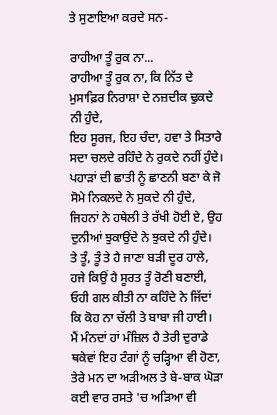ਤੇ ਸੁਣਾਇਆ ਕਰਦੇ ਸਨ-

ਰਾਹੀਆ ਤੂੰ ਰੁਕ ਨਾ...
ਰਾਹੀਆ ਤੂੰ ਰੁਕ ਨਾ, ਕਿ ਨਿੱਤ ਦੇ ਮੁਸਾਫ਼ਿਰ ਨਿਰਾਸ਼ਾ ਦੇ ਨਜ਼ਦੀਕ ਢੁਕਦੇ ਨੀ ਹੁੰਦੇ,
ਇਹ ਸੂਰਜ, ਇਹ ਚੰਦਾ, ਹਵਾ ਤੇ ਸਿਤਾਰੇ ਸਦਾ ਚਲਦੇ ਰਹਿੰਦੇ ਨੇ ਰੁਕਦੇ ਨਹੀਂ ਹੁੰਦੇ।
ਪਹਾੜਾਂ ਦੀ ਛਾਤੀ ਨੂੰ ਛਾਣਨੀ ਬਣਾ ਕੇ ਜੋ ਸੋਮੇ ਨਿਕਲਦੇ ਨੇ ਸੁਕਦੇ ਨੀ ਹੁੰਦੇ,
ਜਿਹਨਾਂ ਨੇ ਹਥੇਲੀ ਤੇ ਰੱਖੀ ਹੋਈ ਏ, ਉਹ ਦੁਨੀਆਂ ਝੁਕਾਉਂਦੇ ਨੇ ਝੁਕਦੇ ਨੀ ਹੁੰਦੇ।
ਤੇ ਤੂੰ, ਤੂੰ ਤੇ ਹੈ ਜਾਣਾ ਬੜੀ ਦੂਰ ਹਾਲੇ, ਹਜੇ ਕਿਉਂ ਹੈ ਸੂਰਤ ਤੂੰ ਰੋਣੀ ਬਣਾਈ,
ਓਹੀ ਗਲ ਕੀਤੀ ਨਾ ਕਹਿੰਦੇ ਨੇ ਜਿੱਦਾਂ ਕਿ ਕੋਹ ਨਾ ਚੱਲੀ ਤੇ ਬਾਬਾ ਜੀ ਹਾਈ।
ਮੈਂ ਮੰਨਦਾਂ ਹਾਂ ਮੰਜ਼ਿਲ ਹੈ ਤੇਰੀ ਦੁਰਾਡੇ ਥਕੇਵਾਂ ਇਹ ਟੰਗਾਂ ਨੂੰ ਚੜ੍ਹਿਆ ਵੀ ਹੋਣਾ,
ਤੇਰੇ ਮਨ ਦਾ ਅੜੀਅਲ ਤੇ ਬੇ-ਬਾਕ ਘੋੜਾ ਕਈ ਵਾਰ ਰਸਤੇ 'ਚ ਅੜਿਆ ਵੀ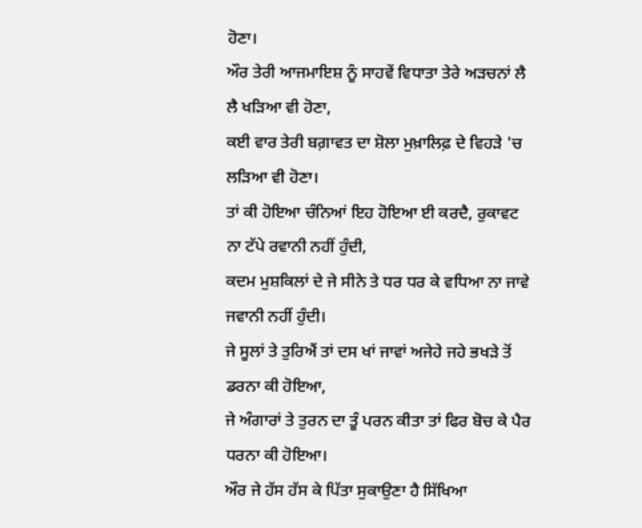ਹੋਣਾ।
ਔਰ ਤੇਰੀ ਆਜਮਾਇਸ਼ ਨੂੰ ਸਾਹਵੇਂ ਵਿਧਾਤਾ ਤੇਰੇ ਅੜਚਨਾਂ ਲੈ ਲੈ ਖੜਿਆ ਵੀ ਹੋਣਾ,
ਕਈ ਵਾਰ ਤੇਰੀ ਬਗ਼ਾਵਤ ਦਾ ਸ਼ੋਲਾ ਮੁਖ਼ਾਲਿਫ਼ ਦੇ ਵਿਹੜੇ 'ਚ ਲੜਿਆ ਵੀ ਹੋਣਾ।
ਤਾਂ ਕੀ ਹੋਇਆ ਚੰਨਿਆਂ ਇਹ ਹੋਇਆ ਈ ਕਰਦੈ, ਰੁਕਾਵਟ ਨਾ ਟੱਪੇ ਰਵਾਨੀ ਨਹੀਂ ਹੁੰਦੀ,
ਕਦਮ ਮੁਸ਼ਕਿਲਾਂ ਦੇ ਜੇ ਸੀਨੇ ਤੇ ਧਰ ਧਰ ਕੇ ਵਧਿਆ ਨਾ ਜਾਵੇ ਜਵਾਨੀ ਨਹੀਂ ਹੁੰਦੀ।
ਜੇ ਸੂਲਾਂ ਤੇ ਤੁਰਿਐਂ ਤਾਂ ਦਸ ਖਾਂ ਜਾਵਾਂ ਅਜੇਹੇ ਜਹੇ ਭਖੜੇ ਤੋਂ ਡਰਨਾ ਕੀ ਹੋਇਆ,
ਜੇ ਅੰਗਾਰਾਂ ਤੇ ਤੁਰਨ ਦਾ ਤੂੰ ਪਰਨ ਕੀਤਾ ਤਾਂ ਫਿਰ ਬੋਚ ਕੇ ਪੈਰ ਧਰਨਾ ਕੀ ਹੋਇਆ।
ਔਰ ਜੇ ਹੱਸ ਹੱਸ ਕੇ ਪਿੱਤਾ ਸੁਕਾਉਣਾ ਹੈ ਸਿੱਖਿਆ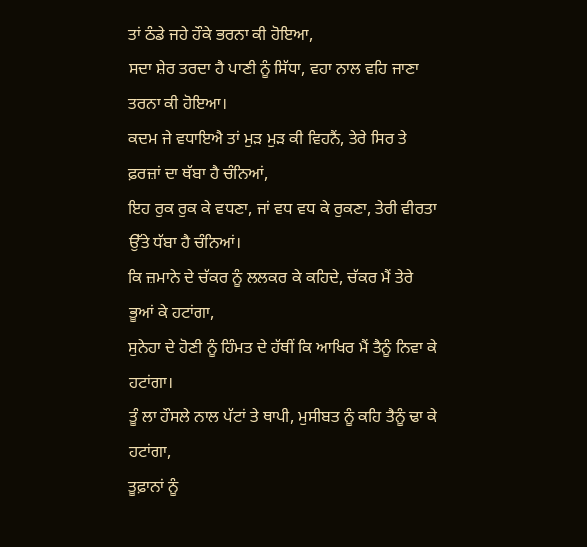ਤਾਂ ਠੰਡੇ ਜਹੇ ਹੌਕੇ ਭਰਨਾ ਕੀ ਹੋਇਆ,
ਸਦਾ ਸ਼ੇਰ ਤਰਦਾ ਹੈ ਪਾਣੀ ਨੂੰ ਸਿੱਧਾ, ਵਹਾ ਨਾਲ ਵਹਿ ਜਾਣਾ ਤਰਨਾ ਕੀ ਹੋਇਆ।
ਕਦਮ ਜੇ ਵਧਾਇਐ ਤਾਂ ਮੁੜ ਮੁੜ ਕੀ ਵਿਹਨੈਂ, ਤੇਰੇ ਸਿਰ ਤੇ ਫ਼ਰਜ਼ਾਂ ਦਾ ਥੱਬਾ ਹੈ ਚੰਨਿਆਂ,
ਇਹ ਰੁਕ ਰੁਕ ਕੇ ਵਧਣਾ, ਜਾਂ ਵਧ ਵਧ ਕੇ ਰੁਕਣਾ, ਤੇਰੀ ਵੀਰਤਾ ਉੱਤੇ ਧੱਬਾ ਹੈ ਚੰਨਿਆਂ।
ਕਿ ਜ਼ਮਾਨੇ ਦੇ ਚੱਕਰ ਨੂੰ ਲਲਕਰ ਕੇ ਕਹਿਦੇ, ਚੱਕਰ ਮੈਂ ਤੇਰੇ ਭੂਆਂ ਕੇ ਹਟਾਂਗਾ,
ਸੁਨੇਹਾ ਦੇ ਹੋਣੀ ਨੂੰ ਹਿੰਮਤ ਦੇ ਹੱਥੀਂ ਕਿ ਆਖਿਰ ਮੈਂ ਤੈਨੂੰ ਨਿਵਾ ਕੇ ਹਟਾਂਗਾ।
ਤੂੰ ਲਾ ਹੌਸਲੇ ਨਾਲ ਪੱਟਾਂ ਤੇ ਥਾਪੀ, ਮੁਸੀਬਤ ਨੂੰ ਕਹਿ ਤੈਨੂੰ ਢਾ ਕੇ ਹਟਾਂਗਾ,
ਤੂਫ਼ਾਨਾਂ ਨੂੰ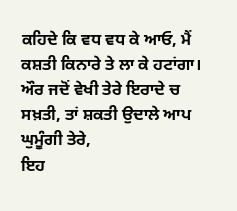ਕਹਿਦੇ ਕਿ ਵਧ ਵਧ ਕੇ ਆਓ, ਮੈਂ ਕਸ਼ਤੀ ਕਿਨਾਰੇ ਤੇ ਲਾ ਕੇ ਹਟਾਂਗਾ।
ਔਰ ਜਦੋਂ ਵੇਖੀ ਤੇਰੇ ਇਰਾਦੇ ਚ ਸਖ਼ਤੀ, ਤਾਂ ਸ਼ਕਤੀ ਉਦਾਲੇ ਆਪ ਘੁਮੂੰਗੀ ਤੇਰੇ,
ਇਹ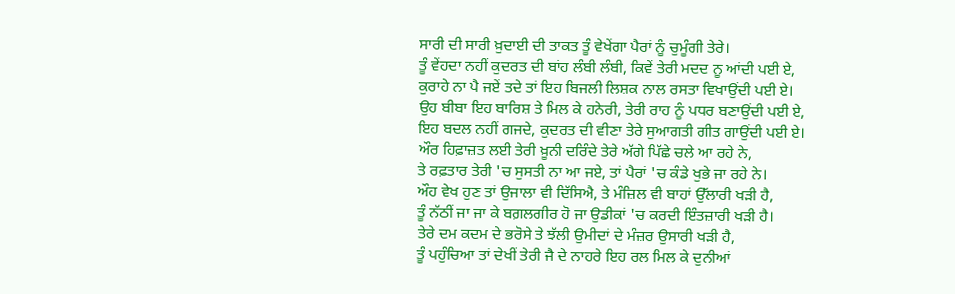ਸਾਰੀ ਦੀ ਸਾਰੀ ਖ਼ੁਦਾਈ ਦੀ ਤਾਕਤ ਤੂੰ ਵੇਖੇਂਗਾ ਪੈਰਾਂ ਨੂੰ ਚੁਮੂੰਗੀ ਤੇਰੇ।
ਤੂੰ ਵੇਂਹਦਾ ਨਹੀਂ ਕੁਦਰਤ ਦੀ ਬਾਂਹ ਲੰਬੀ ਲੰਬੀ, ਕਿਵੇਂ ਤੇਰੀ ਮਦਦ ਨੂ ਆਂਦੀ ਪਈ ਏ,
ਕੁਰਾਹੇ ਨਾ ਪੈ ਜਏਂ ਤਦੇ ਤਾਂ ਇਹ ਬਿਜਲੀ ਲਿਸ਼ਕ ਨਾਲ ਰਸਤਾ ਵਿਖਾਉਂਦੀ ਪਈ ਏ।
ਉਹ ਬੀਬਾ ਇਹ ਬਾਰਿਸ਼ ਤੇ ਮਿਲ ਕੇ ਹਨੇਰੀ, ਤੇਰੀ ਰਾਹ ਨੂੰ ਪਧਰ ਬਣਾਉਂਦੀ ਪਈ ਏ,
ਇਹ ਬਦਲ ਨਹੀਂ ਗਜਦੇ, ਕੁਦਰਤ ਦੀ ਵੀਣਾ ਤੇਰੇ ਸੁਆਗਤੀ ਗੀਤ ਗਾਉਂਦੀ ਪਈ ਏ।
ਔਰ ਹਿਫ਼ਾਜ਼ਤ ਲਈ ਤੇਰੀ ਖ਼ੂਨੀ ਦਰਿੰਦੇ ਤੇਰੇ ਅੱਗੇ ਪਿੱਛੇ ਚਲੇ ਆ ਰਹੇ ਨੇ,
ਤੇ ਰਫ਼ਤਾਰ ਤੇਰੀ 'ਚ ਸੁਸਤੀ ਨਾ ਆ ਜਏ, ਤਾਂ ਪੈਰਾਂ 'ਚ ਕੰਡੇ ਖੁਭੇ ਜਾ ਰਹੇ ਨੇ।
ਔਹ ਵੇਖ ਹੁਣ ਤਾਂ ਉਜਾਲਾ ਵੀ ਦਿੱਸਿਐ, ਤੇ ਮੰਜ਼ਿਲ ਵੀ ਬਾਹਾਂ ਉੱਲਾਰੀ ਖੜੀ ਹੈ,
ਤੂੰ ਨੱਠੀਂ ਜਾ ਜਾ ਕੇ ਬਗ਼ਲਗੀਰ ਹੋ ਜਾ ਉਡੀਕਾਂ 'ਚ ਕਰਦੀ ਇੰਤਜ਼ਾਰੀ ਖੜੀ ਹੈ।
ਤੇਰੇ ਦਮ ਕਦਮ ਦੇ ਭਰੋਸੇ ਤੇ ਝੱਲੀ ਉਮੀਦਾਂ ਦੇ ਮੰਜ਼ਰ ਉਸਾਰੀ ਖੜੀ ਹੈ,
ਤੂੰ ਪਹੁੰਚਿਆ ਤਾਂ ਦੇਖੀਂ ਤੇਰੀ ਜੈ ਦੇ ਨਾਹਰੇ ਇਹ ਰਲ ਮਿਲ ਕੇ ਦੁਨੀਆਂ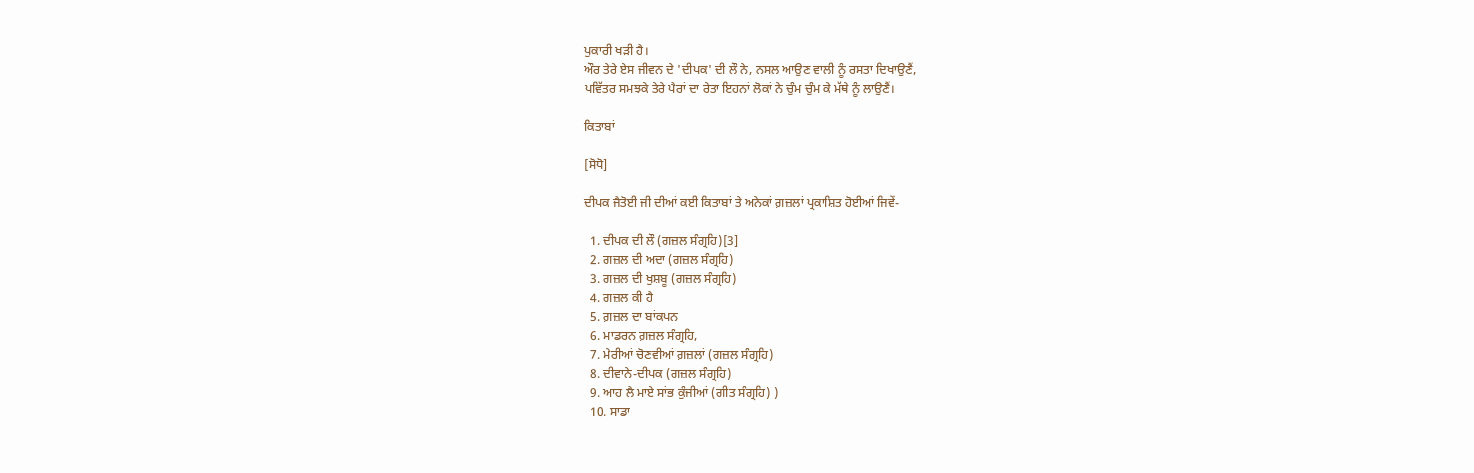ਪੁਕਾਰੀ ਖੜੀ ਹੈ।
ਔਰ ਤੇਰੇ ਏਸ ਜੀਵਨ ਦੇ 'ਦੀਪਕ' ਦੀ ਲੌ ਨੇ, ਨਸਲ ਆਉਣ ਵਾਲੀ ਨੂੰ ਰਸਤਾ ਦਿਖਾਉਣੈਂ,
ਪਵਿੱਤਰ ਸਮਝਕੇ ਤੇਰੇ ਪੈਰਾਂ ਦਾ ਰੇਤਾ ਇਹਨਾਂ ਲੋਕਾਂ ਨੇ ਚੁੰਮ ਚੁੰਮ ਕੇ ਮੱਥੇ ਨੂੰ ਲਾਉਣੈਂ।

ਕਿਤਾਬਾਂ

[ਸੋਧੋ]

ਦੀਪਕ ਜੈਤੋਈ ਜੀ ਦੀਆਂ ਕਈ ਕਿਤਾਬਾਂ ਤੇ ਅਨੇਕਾਂ ਗ਼ਜ਼ਲਾਂ ਪ੍ਰਕਾਸ਼ਿਤ ਹੋਈਆਂ ਜਿਵੇਂ-

  1. ਦੀਪਕ ਦੀ ਲੌ (ਗਜ਼ਲ ਸੰਗ੍ਰਹਿ)[3]
  2. ਗਜ਼ਲ ਦੀ ਅਦਾ (ਗਜ਼ਲ ਸੰਗ੍ਰਹਿ)
  3. ਗਜ਼ਲ ਦੀ ਖੁਸ਼ਬੂ (ਗਜ਼ਲ ਸੰਗ੍ਰਹਿ)
  4. ਗਜ਼ਲ ਕੀ ਹੈ
  5. ਗ਼ਜ਼ਲ ਦਾ ਬਾਂਕਪਨ
  6. ਮਾਡਰਨ ਗ਼ਜ਼ਲ ਸੰਗ੍ਰਹਿ,
  7. ਮੇਰੀਆਂ ਚੋਣਵੀਆਂ ਗ਼ਜ਼ਲਾਂ (ਗਜ਼ਲ ਸੰਗ੍ਰਹਿ)
  8. ਦੀਵਾਨੇ-ਦੀਪਕ (ਗਜ਼ਲ ਸੰਗ੍ਰਹਿ)
  9. ਆਹ ਲੈ ਮਾਏ ਸਾਂਭ ਕੁੰਜੀਆਂ (ਗੀਤ ਸੰਗ੍ਰਹਿ) )
  10. ਸਾਡਾ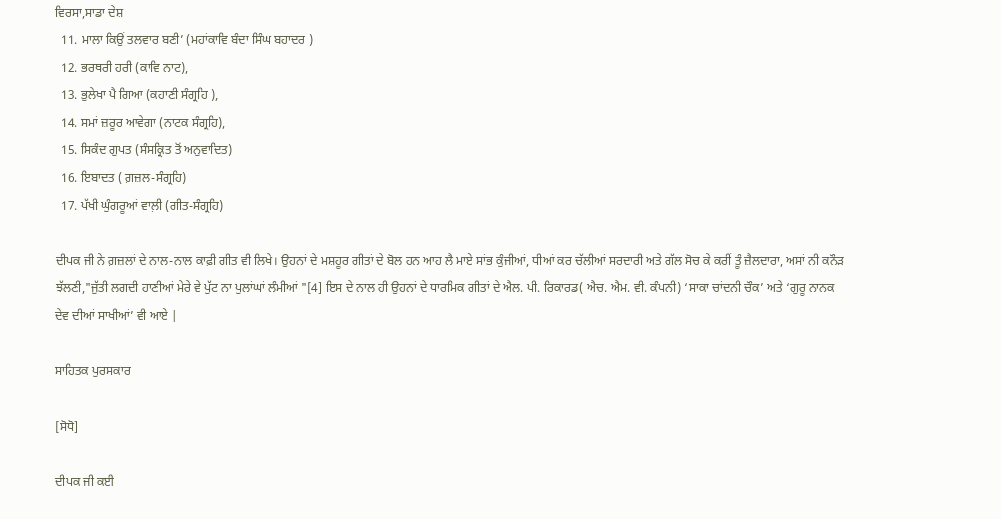ਵਿਰਸਾ,ਸਾਡਾ ਦੇਸ਼
  11. ਮਾਲਾ ਕਿਉਂ ਤਲਵਾਰ ਬਣੀ’ (ਮਹਾਂਕਾਵਿ ਬੰਦਾ ਸਿੰਘ ਬਹਾਦਰ )
  12. ਭਰਥਰੀ ਹਰੀ (ਕਾਵਿ ਨਾਟ),
  13. ਭੁਲੇਖਾ ਪੈ ਗਿਆ (ਕਹਾਣੀ ਸੰਗ੍ਰਹਿ ),
  14. ਸਮਾਂ ਜ਼ਰੂਰ ਆਵੇਗਾ (ਨਾਟਕ ਸੰਗ੍ਰਹਿ),
  15. ਸਿਕੰਦ ਗੁਪਤ (ਸੰਸਕ੍ਰਿਤ ਤੋਂ ਅਨੁਵਾਦਿਤ)
  16. ਇਬਾਦਤ ( ਗ਼ਜ਼ਲ-ਸੰਗ੍ਰਹਿ)
  17. ਪੱਖੀ ਘੁੰਗਰੂਆਂ ਵਾਲ਼ੀ (ਗੀਤ-ਸੰਗ੍ਰਹਿ)

ਦੀਪਕ ਜੀ ਨੇ ਗ਼ਜ਼ਲਾਂ ਦੇ ਨਾਲ-ਨਾਲ ਕਾਫ਼ੀ ਗੀਤ ਵੀ ਲਿਖੇ। ਉਹਨਾਂ ਦੇ ਮਸ਼ਹੂਰ ਗੀਤਾਂ ਦੇ ਬੋਲ ਹਨ ਆਹ ਲੈ ਮਾਏ ਸਾਂਭ ਕੁੰਜੀਆਂ, ਧੀਆਂ ਕਰ ਚੱਲੀਆਂ ਸਰਦਾਰੀ ਅਤੇ ਗੱਲ ਸੋਚ ਕੇ ਕਰੀਂ ਤੂੰ ਜ਼ੈਲਦਾਰਾ, ਅਸਾਂ ਨੀ ਕਨੌੜ ਝੱਲਣੀ,"ਜੁੱਤੀ ਲਗਦੀ ਹਾਣੀਆਂ ਮੇਰੇ ਵੇ ਪੁੱਟ ਨਾ ਪੁਲਾਂਘਾਂ ਲੰਮੀਆਂ "[4] ਇਸ ਦੇ ਨਾਲ ਹੀ ਉਹਨਾਂ ਦੇ ਧਾਰਮਿਕ ਗੀਤਾਂ ਦੇ ਐਲ. ਪੀ. ਰਿਕਾਰਡ( ਐਚ. ਐਮ. ਵੀ. ਕੰਪਨੀ) ‘ਸਾਕਾ ਚਾਂਦਨੀ ਚੌਕ’ ਅਤੇ ‘ਗੁਰੂ ਨਾਨਕ ਦੇਵ ਦੀਆਂ ਸਾਖੀਆਂ’ ਵੀ ਆਏ |

ਸਾਹਿਤਕ ਪੁਰਸਕਾਰ

[ਸੋਧੋ]

ਦੀਪਕ ਜੀ ਕਈ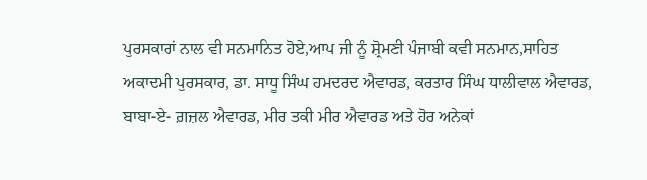ਪੁਰਸਕਾਰਾਂ ਨਾਲ ਵੀ ਸਨਮਾਨਿਤ ਹੋਏ,ਆਪ ਜੀ ਨੂੰ ਸ਼੍ਰੋਮਣੀ ਪੰਜਾਬੀ ਕਵੀ ਸਨਮਾਨ,ਸਾਹਿਤ ਅਕਾਦਮੀ ਪੁਰਸਕਾਰ, ਡਾ. ਸਾਧੂ ਸਿੰਘ ਹਮਦਰਦ ਐਵਾਰਡ, ਕਰਤਾਰ ਸਿੰਘ ਧਾਲੀਵਾਲ ਐਵਾਰਡ, ਬਾਬਾ-ਏ- ਗ਼ਜ਼ਲ ਐਵਾਰਡ, ਮੀਰ ਤਕੀ ਮੀਰ ਐਵਾਰਡ ਅਤੇ ਹੋਰ ਅਨੇਕਾਂ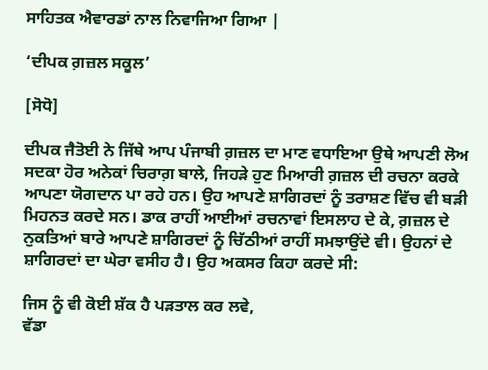ਸਾਹਿਤਕ ਐਵਾਰਡਾਂ ਨਾਲ ਨਿਵਾਜਿਆ ਗਿਆ |

‘ਦੀਪਕ ਗ਼ਜ਼ਲ ਸਕੂਲ’

[ਸੋਧੋ]

ਦੀਪਕ ਜੈਤੋਈ ਨੇ ਜਿੱਥੇ ਆਪ ਪੰਜਾਬੀ ਗ਼ਜ਼ਲ ਦਾ ਮਾਣ ਵਧਾਇਆ ਉਥੇ ਆਪਣੀ ਲੋਅ ਸਦਕਾ ਹੋਰ ਅਨੇਕਾਂ ਚਿਰਾਗ਼ ਬਾਲੇ, ਜਿਹੜੇ ਹੁਣ ਮਿਆਰੀ ਗ਼ਜ਼ਲ ਦੀ ਰਚਨਾ ਕਰਕੇ ਆਪਣਾ ਯੋਗਦਾਨ ਪਾ ਰਹੇ ਹਨ। ਉਹ ਆਪਣੇ ਸ਼ਾਗਿਰਦਾਂ ਨੂੰ ਤਰਾਸ਼ਣ ਵਿੱਚ ਵੀ ਬੜੀ ਮਿਹਨਤ ਕਰਦੇ ਸਨ। ਡਾਕ ਰਾਹੀਂ ਆਈਆਂ ਰਚਨਾਵਾਂ ਇਸਲਾਹ ਦੇ ਕੇ, ਗ਼ਜ਼ਲ ਦੇ ਨੁਕਤਿਆਂ ਬਾਰੇ ਆਪਣੇ ਸ਼ਾਗਿਰਦਾਂ ਨੂੰ ਚਿੱਠੀਆਂ ਰਾਹੀਂ ਸਮਝਾਉਂਦੇ ਵੀ। ਉਹਨਾਂ ਦੇ ਸ਼ਾਗਿਰਦਾਂ ਦਾ ਘੇਰਾ ਵਸੀਹ ਹੈ। ਉਹ ਅਕਸਰ ਕਿਹਾ ਕਰਦੇ ਸੀ:

ਜਿਸ ਨੂੰ ਵੀ ਕੋਈ ਸ਼ੱਕ ਹੈ ਪੜਤਾਲ ਕਰ ਲਵੇ,
ਵੱਡਾ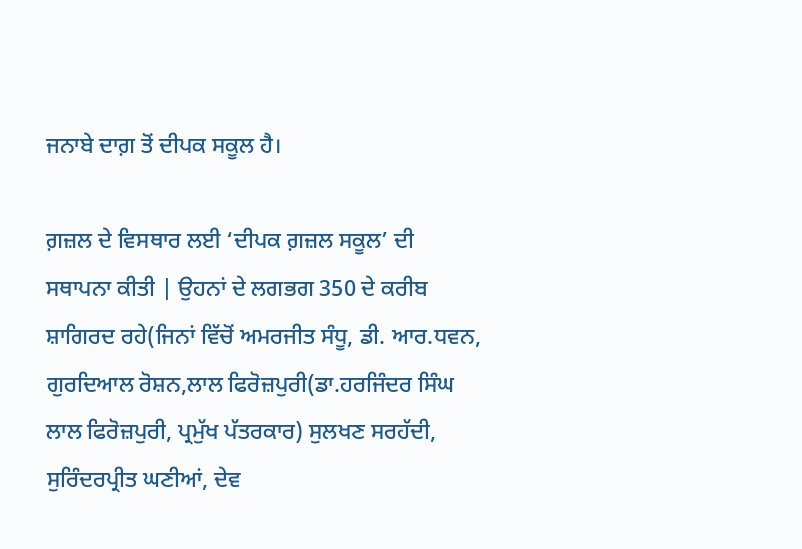ਜਨਾਬੇ ਦਾਗ਼ ਤੋਂ ਦੀਪਕ ਸਕੂਲ ਹੈ।

ਗ਼ਜ਼ਲ ਦੇ ਵਿਸਥਾਰ ਲਈ ‘ਦੀਪਕ ਗ਼ਜ਼ਲ ਸਕੂਲ’ ਦੀ ਸਥਾਪਨਾ ਕੀਤੀ | ਉਹਨਾਂ ਦੇ ਲਗਭਗ 350 ਦੇ ਕਰੀਬ ਸ਼ਾਗਿਰਦ ਰਹੇ(ਜਿਨਾਂ ਵਿੱਚੋਂ ਅਮਰਜੀਤ ਸੰਧੂ, ਡੀ. ਆਰ.ਧਵਨ, ਗੁਰਦਿਆਲ ਰੋਸ਼ਨ,ਲਾਲ ਫਿਰੋਜ਼ਪੁਰੀ(ਡਾ.ਹਰਜਿੰਦਰ ਸਿੰਘ ਲਾਲ ਫਿਰੋਜ਼ਪੁਰੀ, ਪ੍ਰਮੁੱਖ ਪੱਤਰਕਾਰ) ਸੁਲਖਣ ਸਰਹੱਦੀ, ਸੁਰਿੰਦਰਪ੍ਰੀਤ ਘਣੀਆਂ, ਦੇਵ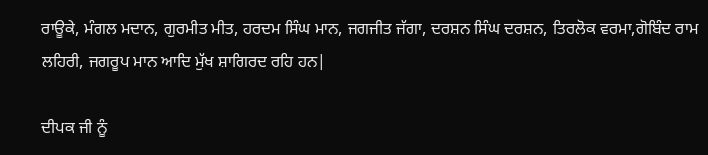ਰਾਊਕੇ, ਮੰਗਲ ਮਦਾਨ, ਗੁਰਮੀਤ ਮੀਤ, ਹਰਦਮ ਸਿੰਘ ਮਾਨ, ਜਗਜੀਤ ਜੱਗਾ, ਦਰਸ਼ਨ ਸਿੰਘ ਦਰਸ਼ਨ, ਤਿਰਲੋਕ ਵਰਮਾ,ਗੋਬਿੰਦ ਰਾਮ ਲਹਿਰੀ, ਜਗਰੂਪ ਮਾਨ ਆਦਿ ਮੁੱਖ ਸ਼ਾਗਿਰਦ ਰਹਿ ਹਨ|

ਦੀਪਕ ਜੀ ਨੂੰ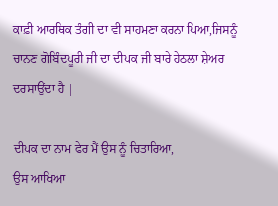ਕਾਫ਼ੀ ਆਰਥਿਕ ਤੰਗੀ ਦਾ ਵੀ ਸਾਹਮਣਾ ਕਰਨਾ ਪਿਆ,ਜਿਸਨੂੰ ਚਾਨਣ ਗੋਬਿੰਦਪੂਰੀ ਜੀ ਦਾ ਦੀਪਕ ਜੀ ਬਾਰੇ ਹੇਠਲਾ ਸ਼ੇਅਰ ਦਰਸਾਉਂਦਾ ਹੈ |

ਦੀਪਕ ਦਾ ਨਾਮ ਫੇਰ ਮੈਂ ਉਸ ਨੂੰ ਚਿਤਾਰਿਆ,
ਉਸ ਆਖਿਆ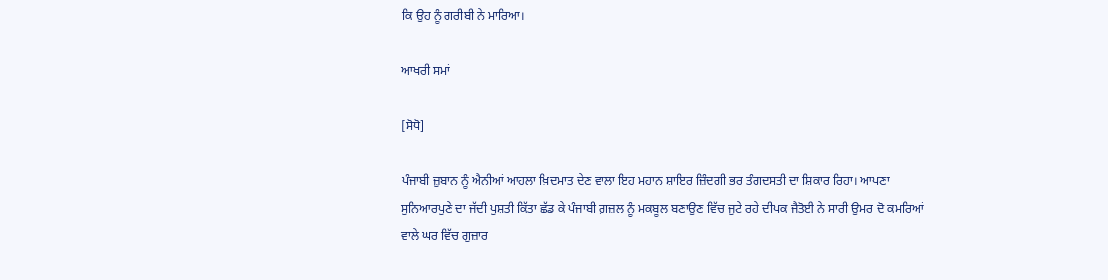ਕਿ ਉਹ ਨੂੰ ਗਰੀਬੀ ਨੇ ਮਾਰਿਆ।

ਆਖਰੀ ਸਮਾਂ

[ਸੋਧੋ]

ਪੰਜਾਬੀ ਜ਼ੁਬਾਨ ਨੂੰ ਐਨੀਆਂ ਆਹਲਾ ਖ਼ਿਦਮਾਤ ਦੇਣ ਵਾਲਾ ਇਹ ਮਹਾਨ ਸ਼ਾਇਰ ਜ਼ਿੰਦਗੀ ਭਰ ਤੰਗਦਸਤੀ ਦਾ ਸ਼ਿਕਾਰ ਰਿਹਾ। ਆਪਣਾ ਸੁਨਿਆਰਪੁਣੇ ਦਾ ਜੱਦੀ ਪੁਸ਼ਤੀ ਕਿੱਤਾ ਛੱਡ ਕੇ ਪੰਜਾਬੀ ਗ਼ਜ਼ਲ ਨੂੰ ਮਕਬੂਲ ਬਣਾਉਣ ਵਿੱਚ ਜੁਟੇ ਰਹੇ ਦੀਪਕ ਜੈਤੋਈ ਨੇ ਸਾਰੀ ਉਮਰ ਦੋ ਕਮਰਿਆਂ ਵਾਲੇ ਘਰ ਵਿੱਚ ਗੁਜ਼ਾਰ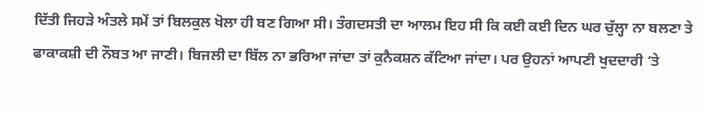ਦਿੱਤੀ ਜਿਹੜੇ ਅੰਤਲੇ ਸਮੇਂ ਤਾਂ ਬਿਲਕੁਲ ਖੋਲਾ ਹੀ ਬਣ ਗਿਆ ਸੀ। ਤੰਗਦਸਤੀ ਦਾ ਆਲਮ ਇਹ ਸੀ ਕਿ ਕਈ ਕਈ ਦਿਨ ਘਰ ਚੁੱਲ੍ਹਾ ਨਾ ਬਲਣਾ ਤੇ ਫਾਕਾਕਸ਼ੀ ਦੀ ਨੌਬਤ ਆ ਜਾਣੀ। ਬਿਜਲੀ ਦਾ ਬਿੱਲ ਨਾ ਭਰਿਆ ਜਾਂਦਾ ਤਾਂ ਕੁਨੈਕਸ਼ਨ ਕੱਟਿਆ ਜਾਂਦਾ। ਪਰ ਉਹਨਾਂ ਆਪਣੀ ਖੁਦਦਾਰੀ ‘ਤੇ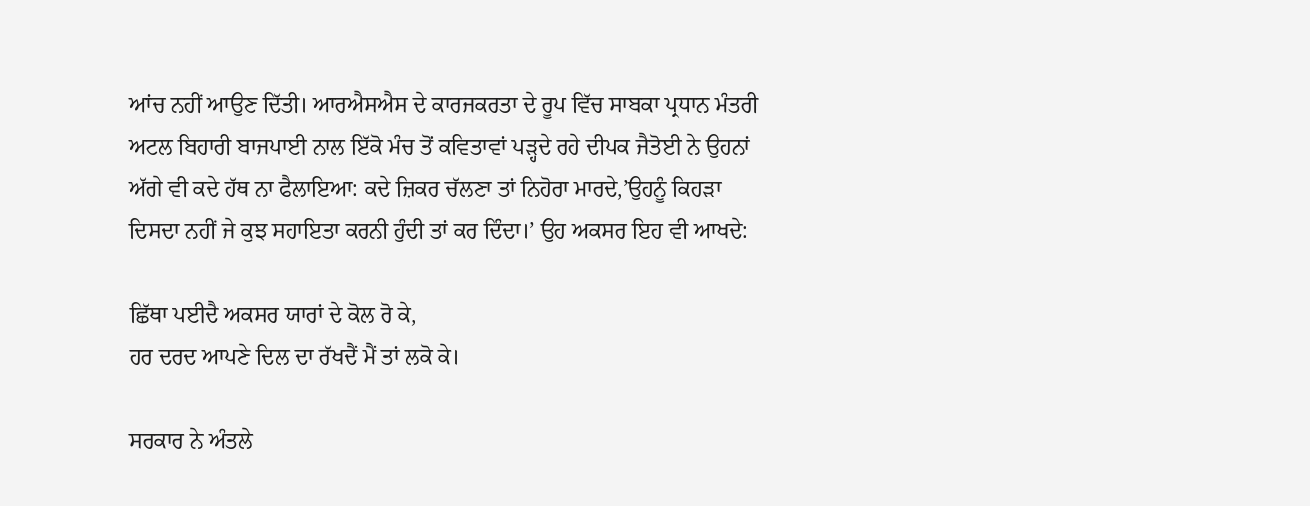ਆਂਚ ਨਹੀਂ ਆਉਣ ਦਿੱਤੀ। ਆਰਐਸਐਸ ਦੇ ਕਾਰਜਕਰਤਾ ਦੇ ਰੂਪ ਵਿੱਚ ਸਾਬਕਾ ਪ੍ਰਧਾਨ ਮੰਤਰੀ ਅਟਲ ਬਿਹਾਰੀ ਬਾਜਪਾਈ ਨਾਲ ਇੱਕੋ ਮੰਚ ਤੋਂ ਕਵਿਤਾਵਾਂ ਪੜ੍ਹਦੇ ਰਹੇ ਦੀਪਕ ਜੈਤੋਈ ਨੇ ਉਹਨਾਂ ਅੱਗੇ ਵੀ ਕਦੇ ਹੱਥ ਨਾ ਫੈਲਾਇਆ: ਕਦੇ ਜ਼ਿਕਰ ਚੱਲਣਾ ਤਾਂ ਨਿਹੋਰਾ ਮਾਰਦੇ,’ਉਹਨੂੰ ਕਿਹੜਾ ਦਿਸਦਾ ਨਹੀਂ ਜੇ ਕੁਝ ਸਹਾਇਤਾ ਕਰਨੀ ਹੁੰਦੀ ਤਾਂ ਕਰ ਦਿੰਦਾ।’ ਉਹ ਅਕਸਰ ਇਹ ਵੀ ਆਖਦੇ:

ਛਿੱਥਾ ਪਈਦੈ ਅਕਸਰ ਯਾਰਾਂ ਦੇ ਕੋਲ ਰੋ ਕੇ,
ਹਰ ਦਰਦ ਆਪਣੇ ਦਿਲ ਦਾ ਰੱਖਦੈਂ ਮੈਂ ਤਾਂ ਲਕੋ ਕੇ।

ਸਰਕਾਰ ਨੇ ਅੰਤਲੇ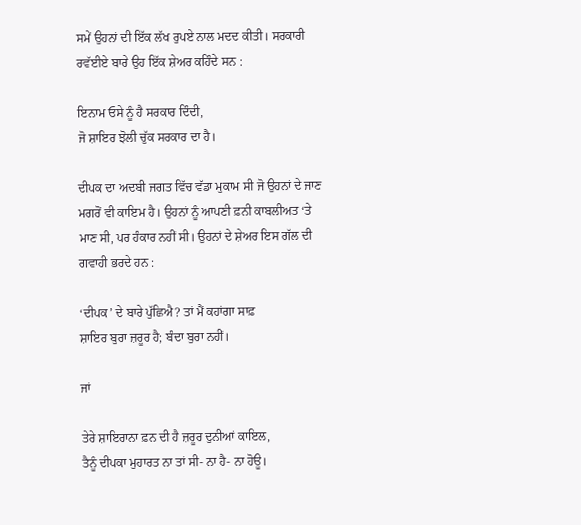ਸਮੇਂ ਉਹਨਾਂ ਦੀ ਇੱਕ ਲੱਖ ਰੁਪਏ ਨਾਲ ਮਦਦ ਕੀਤੀ। ਸਰਕਾਰੀ ਰਵੱਈਏ ਬਾਰੇ ਉਹ ਇੱਕ ਸ਼ੇਅਰ ਕਹਿੰਦੇ ਸਨ :

ਇਨਾਮ ਓਸੇ ਨੂੰ ਹੈ ਸਰਕਾਰ ਦਿੰਦੀ,
ਜੋ ਸ਼ਾਇਰ ਝੋਲੀ ਚੁੱਕ ਸਰਕਾਰ ਦਾ ਹੈ।

ਦੀਪਕ ਦਾ ਅਦਬੀ ਜਗਤ ਵਿੱਚ ਵੱਡਾ ਮੁਕਾਮ ਸੀ ਜੋ ਉਹਨਾਂ ਦੇ ਜਾਣ ਮਗਰੋਂ ਵੀ ਕਾਇਮ ਹੈ। ਉਹਨਾਂ ਨੂੰ ਆਪਣੀ ਫ਼ਨੀ ਕਾਬਲੀਅਤ ‘ਤੇ ਮਾਣ ਸੀ, ਪਰ ਹੰਕਾਰ ਨਹੀਂ ਸੀ। ਉਹਨਾਂ ਦੇ ਸ਼ੇਅਰ ਇਸ ਗੱਲ ਦੀ ਗਵਾਹੀ ਭਰਦੇ ਹਨ :

‘ਦੀਪਕ’ ਦੇ ਬਾਰੇ ਪੁੱਛਿਐ? ਤਾਂ ਮੈਂ ਕਹਾਂਗਾ ਸਾਫ਼
ਸ਼ਾਇਰ ਬੁਰਾ ਜ਼ਰੂਰ ਹੈ; ਬੰਦਾ ਬੁਰਾ ਨਹੀਂ।

ਜਾਂ

ਤੇਰੇ ਸ਼ਾਇਰਾਨਾ ਫ਼ਨ ਦੀ ਹੈ ਜ਼ਰੂਰ ਦੁਨੀਆਂ ਕਾਇਲ,
ਤੈਨੂੰ ਦੀਪਕਾ ਮੁਹਾਰਤ ਨਾ ਤਾਂ ਸੀ- ਨਾ ਹੈ- ਨਾ ਹੋਊ।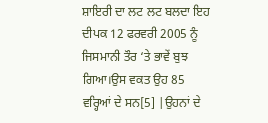ਸ਼ਾਇਰੀ ਦਾ ਲਟ ਲਟ ਬਲਦਾ ਇਹ ਦੀਪਕ 12 ਫਰਵਰੀ 2005 ਨੂੰ ਜਿਸਮਾਨੀ ਤੌਰ ‘ਤੇ ਭਾਵੇਂ ਬੁਝ ਗਿਆ।ਉਸ ਵਕਤ ਉਹ 85 ਵਰ੍ਹਿਆਂ ਦੇ ਸਨ[5] |ਉਹਨਾਂ ਦੇ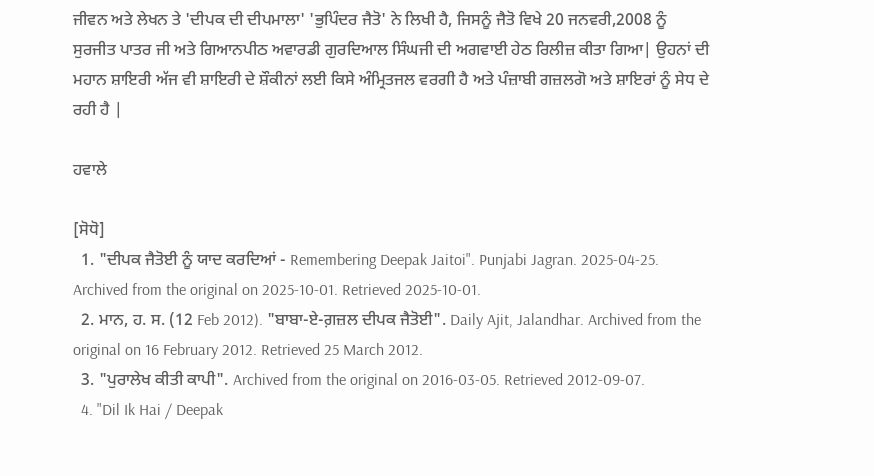ਜੀਵਨ ਅਤੇ ਲੇਖਨ ਤੇ 'ਦੀਪਕ ਦੀ ਦੀਪਮਾਲਾ' 'ਭੁਪਿੰਦਰ ਜੈਤੋ' ਨੇ ਲਿਖੀ ਹੈ, ਜਿਸਨੂੰ ਜੈਤੋ ਵਿਖੇ 20 ਜਨਵਰੀ,2008 ਨੂੰ ਸੁਰਜੀਤ ਪਾਤਰ ਜੀ ਅਤੇ ਗਿਆਨਪੀਠ ਅਵਾਰਡੀ ਗੁਰਦਿਆਲ ਸਿੰਘਜੀ ਦੀ ਅਗਵਾਈ ਹੇਠ ਰਿਲੀਜ਼ ਕੀਤਾ ਗਿਆ| ਉਹਨਾਂ ਦੀ ਮਹਾਨ ਸ਼ਾਇਰੀ ਅੱਜ ਵੀ ਸ਼ਾਇਰੀ ਦੇ ਸ਼ੌਕੀਨਾਂ ਲਈ ਕਿਸੇ ਅੰਮ੍ਰਿਤਜਲ ਵਰਗੀ ਹੈ ਅਤੇ ਪੰਜ਼ਾਬੀ ਗਜ਼ਲਗੋ ਅਤੇ ਸ਼ਾਇਰਾਂ ਨੂੰ ਸੇਧ ਦੇ ਰਹੀ ਹੈ |

ਹਵਾਲੇ

[ਸੋਧੋ]
  1. "ਦੀਪਕ ਜੈਤੋਈ ਨੂੰ ਯਾਦ ਕਰਦਿਆਂ - Remembering Deepak Jaitoi". Punjabi Jagran. 2025-04-25. Archived from the original on 2025-10-01. Retrieved 2025-10-01.
  2. ਮਾਨ, ਹ. ਸ. (12 Feb 2012). "ਬਾਬਾ-ਏ-ਗ਼ਜ਼ਲ ਦੀਪਕ ਜੈਤੋਈ". Daily Ajit, Jalandhar. Archived from the original on 16 February 2012. Retrieved 25 March 2012.
  3. "ਪੁਰਾਲੇਖ ਕੀਤੀ ਕਾਪੀ". Archived from the original on 2016-03-05. Retrieved 2012-09-07.
  4. "Dil Ik Hai / Deepak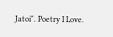Jatoi". Poetry I Love.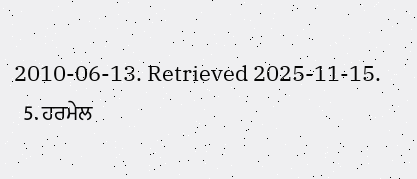2010-06-13. Retrieved 2025-11-15.
  5. ਹਰਮੇਲ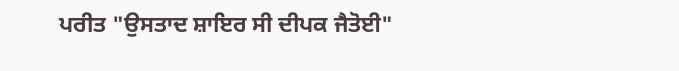ਪਰੀਤ "ਉਸਤਾਦ ਸ਼ਾਇਰ ਸੀ ਦੀਪਕ ਜੈਤੋਈ"